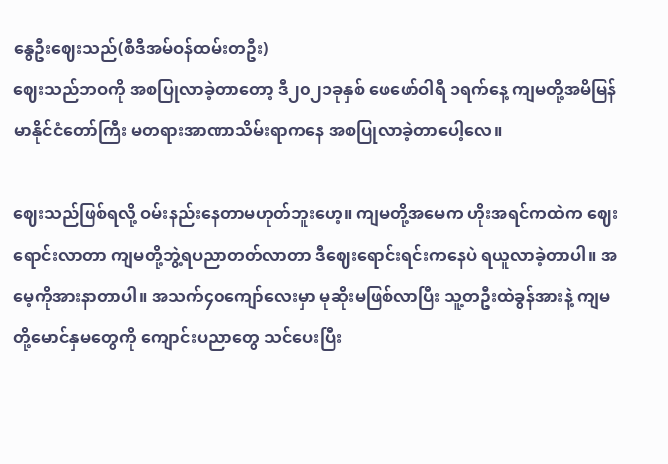နွေဦးဈေးသည်(စီဒီအမ်ဝန်ထမ်းတဦး)
ဈေးသည်ဘဝကို အစပြုလာခဲ့တာတော့ ဒီ၂၀၂၁ခုနှစ် ဖေဖော်ဝါရီ ၁ရက်နေ့ ကျမတို့အမိမြန်မာနိုင်ငံတော်ကြီး မတရားအာဏာသိမ်းရာကနေ အစပြုလာခဲ့တာပေါ့လေ။

ဈေးသည်ဖြစ်ရလို့ ဝမ်းနည်းနေတာမဟုတ်ဘူးဟေ့။ ကျမတို့အမေက ဟိုးအရင်ကထဲက ဈေးရောင်းလာတာ ကျမတို့ဘွဲ့ရပညာတတ်လာတာ ဒီဈေးရောင်းရင်းကနေပဲ ရယူလာခဲ့တာပါ။ အမေ့ကိုအားနာတာပါ။ အသက်၄၀ကျော်လေးမှာ မုဆိုးမဖြစ်လာပြီး သူ့တဦးထဲခွန်အားနဲ့ ကျမတို့မောင်နှမတွေကို ကျောင်းပညာတွေ သင်ပေးပြီး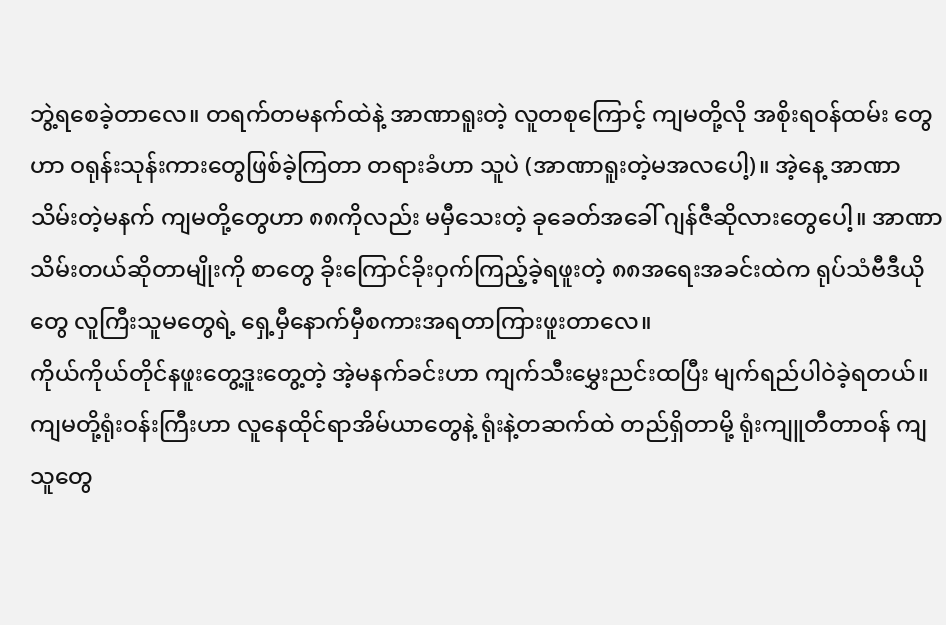ဘွဲ့ရစေခဲ့တာလေ။ တရက်တမနက်ထဲနဲ့ အာဏာရူးတဲ့ လူတစုကြောင့် ကျမတို့လို အစိုးရဝန်ထမ်း တွေဟာ ဝရုန်းသုန်းကားတွေဖြစ်ခဲ့ကြတာ တရားခံဟာ သူပဲ (အာဏာရူးတဲ့မအလပေါ့)။ အဲ့နေ့ အာဏာသိမ်းတဲ့မနက် ကျမတို့တွေဟာ ၈၈ကိုလည်း မမှီသေးတဲ့ ခုခေတ်အခေါ် ဂျန်ဇီဆိုလားတွေပေါ့။ အာဏာသိမ်းတယ်ဆိုတာမျိုးကို စာတွေ ခိုးကြောင်ခိုးဝှက်ကြည့်ခဲ့ရဖူးတဲ့ ၈၈အရေးအခင်းထဲက ရုပ်သံဗီဒီယိုတွေ လူကြီးသူမတွေရဲ့ ရှေ့မှီနောက်မှီစကားအရတာကြားဖူးတာလေ။
ကိုယ်ကိုယ်တိုင်နဖူးတွေ့ဒူးတွေ့တဲ့ အဲ့မနက်ခင်းဟာ ကျက်သီးမွှေးညင်းထပြီး မျက်ရည်ပါဝဲခဲ့ရတယ်။ ကျမတို့ရုံးဝန်းကြီးဟာ လူနေထိုင်ရာအိမ်ယာတွေနဲ့ ရုံးနဲ့တဆက်ထဲ တည်ရှိတာမို့ ရုံးကျူတီတာဝန် ကျသူတွေ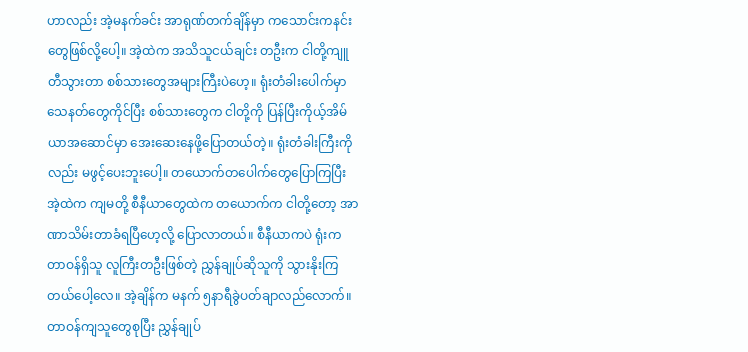ဟာလည်း အဲ့မနက်ခင်း အာရုဏ်တက်ချိန်မှာ ကသောင်းကနင်းတွေဖြစ်လို့ပေါ့။ အဲ့ထဲက အသိသူငယ်ချင်း တဦးက ငါတို့ကျူတီသွားတာ စစ်သားတွေအများကြီးပဲဟေ့။ ရုံးတံခါးပေါက်မှာ သေနတ်တွေကိုင်ပြီး စစ်သားတွေက ငါတို့ကို ပြန်ပြီးကိုယ့်အိမ်ယာအဆောင်မှာ အေးဆေးနေဖို့ပြောတယ်တဲ့။ ရုံးတံခါးကြီးကိုလည်း မဖွင့်ပေးဘူးပေါ့။ တယောက်တပေါက်တွေပြောကြပြီး အဲ့ထဲက ကျမတို့ စီနီယာတွေထဲက တယောက်က ငါတို့တော့ အာဏာသိမ်းတာခံရပြီဟေ့လို့ ပြောလာတယ်။ စီနီယာကပဲ ရုံးက တာဝန်ရှိသူ လူကြီးတဦးဖြစ်တဲ့ ညွှန်ချုပ်ဆိုသူကို သွားနိုးကြတယ်ပေါ့လေ။ အဲ့ချိန်က မနက် ၅နာရီခွဲပတ်ချာလည်လောက်။ တာဝန်ကျသူတွေစုပြီး ညွှန်ချုပ်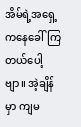အိမ်ရဲ့အရှေ့ကနေခေါ်ကြတယ်ပေါ့ဗျာ။ အဲ့ချိန်မှာ ကျမ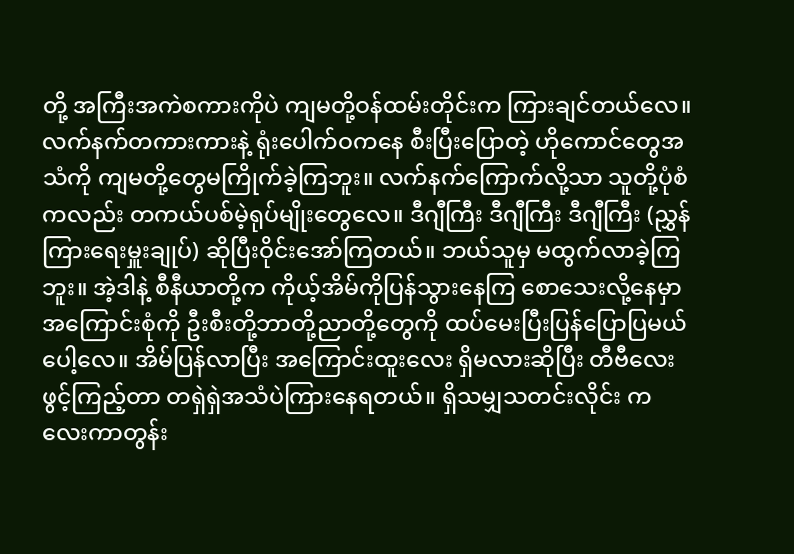တို့ အကြီးအကဲစကားကိုပဲ ကျမတို့ဝန်ထမ်းတိုင်းက ကြားချင်တယ်လေ။ လက်နက်တကားကားနဲ့ ရုံးပေါက်ဝကနေ စီးပြီးပြောတဲ့ ဟိုကောင်တွေအသံကို ကျမတို့တွေမကြိုက်ခဲ့ကြဘူး။ လက်နက်ကြောက်လို့သာ သူတို့ပုံစံ ကလည်း တကယ်ပစ်မဲ့ရုပ်မျိုးတွေလေ။ ဒီဂျီကြီး ဒီဂျီကြီး ဒီဂျီကြီး (ညွှန်ကြားရေးမှူးချုပ်) ဆိုပြီးဝိုင်းအော်ကြတယ်။ ဘယ်သူမှ မထွက်လာခဲ့ကြဘူး။ အဲ့ဒါနဲ့ စီနီယာတို့က ကိုယ့်အိမ်ကိုပြန်သွားနေကြ စောသေးလို့နေမှာ အကြောင်းစုံကို ဦးစီးတို့ဘာတို့ညာတို့တွေကို ထပ်မေးပြီးပြန်ပြောပြမယ်ပေါ့လေ။ အိမ်ပြန်လာပြီး အကြောင်းထူးလေး ရှိမလားဆိုပြီး တီဗီလေးဖွင့်ကြည့်တာ တရှဲရှဲအသံပဲကြားနေရတယ်။ ရှိသမျှသတင်းလိုင်း ကလေးကာတွန်း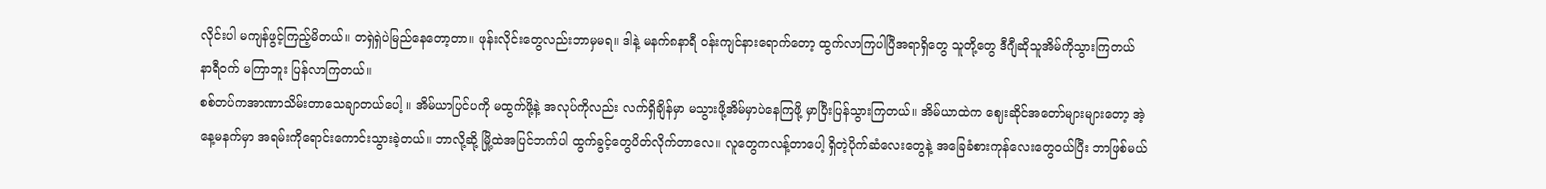လိုင်းပါ မကျန်ဖွင့်ကြည့်မိတယ်။ တရှဲရှဲပဲမြည်နေတော့တာ။ ဖုန်းလိုင်းတွေလည်းဘာမှမရ။ ဒါနဲ့ မနက်၈နာရီ ဝန်းကျင်နားရောက်တော့ ထွက်လာကြပါပြီအရာရှိတွေ သူတို့တွေ ဒီဂျီဆိုသူအိမ်ကိုသွားကြတယ် နာရီဝက် မကြာဘူး ပြန်လာကြတယ်။
စစ်တပ်ကအာဏာသိမ်းတာသေချာတယ်ပေါ့ ။ အိမ်ယာပြင်ပကို မထွက်ဖို့နဲ့ အလုပ်ကိုလည်း လက်ရှိချိန်မှာ မသွားဖို့အိမ်မှာပဲနေကြဖို့ မှာပြီးပြန်သွားကြတယ်။ အိမ်ယာထဲက ဈေးဆိုင်အတော်များများတော့ အဲ့နေ့မနက်မှာ အရမ်းကိုရောင်းကောင်းသွားခဲ့တယ်။ ဘာလို့ဆို့ မြို့ထဲအပြင်ဘက်ပါ ထွက်ခွင့်တွေပိတ်လိုက်တာလေ။ လူတွေကလန့်တာပေါ့ ရှိတဲ့ပိုက်ဆံလေးတွေနဲ့ အခြေခံစားကုန်လေးတွေဝယ်ပြီး ဘာဖြစ်မယ်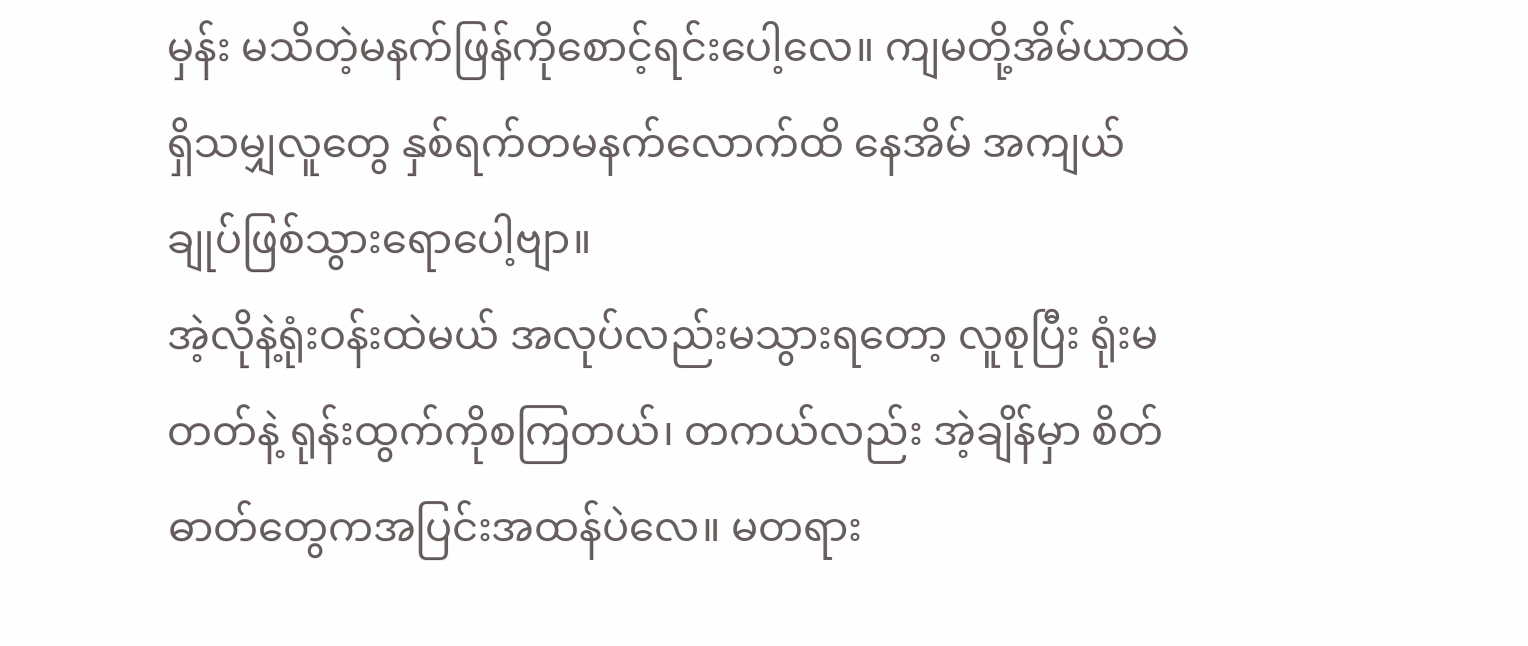မှန်း မသိတဲ့မနက်ဖြန်ကိုစောင့်ရင်းပေါ့လေ။ ကျမတို့အိမ်ယာထဲရှိသမျှလူတွေ နှစ်ရက်တမနက်လောက်ထိ နေအိမ် အကျယ်ချုပ်ဖြစ်သွားရောပေါ့ဗျာ။
အဲ့လိုနဲ့ရုံးဝန်းထဲမယ် အလုပ်လည်းမသွားရတော့ လူစုပြီး ရုံးမတတ်နဲ့ ရုန်းထွက်ကိုစကြတယ်၊ တကယ်လည်း အဲ့ချိန်မှာ စိတ်ဓာတ်တွေကအပြင်းအထန်ပဲလေ။ မတရား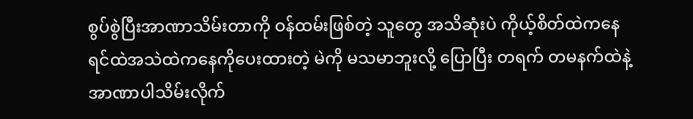စွပ်စွဲပြီးအာဏာသိမ်းတာကို ဝန်ထမ်းဖြစ်တဲ့ သူတွေ အသိဆုံးပဲ ကိုယ့်စိတ်ထဲကနေ ရင်ထဲအသဲထဲကနေကိုပေးထားတဲ့ မဲကို မသမာဘူးလို့ ပြောပြီး တရက် တမနက်ထဲနဲ့ အာဏာပါသိမ်းလိုက်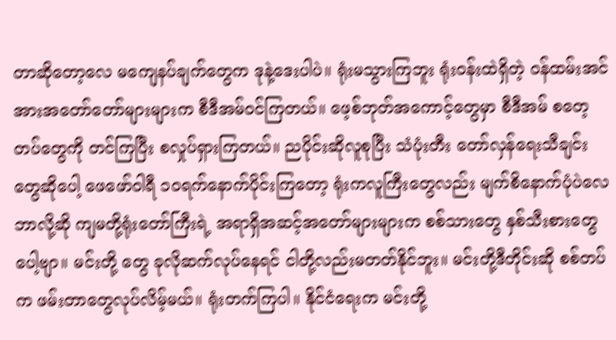တာဆိုတော့လေ မကျေနပ်ချက်တွေက ဒုနဲ့ဒေးပါပဲ။ ရုံးမသွားကြဘူး ရုံးဝန်းထဲရှိတဲ့ ဝန်ထမ်းအင်အားအတော်တော်များများက စီဒီအမ်ဝင်ကြတယ်။ ဖေ့စ်ဘုတ်အကောင့်တွေမှာ စီဒီအမ် စတေ့တပ်တွေကို တင်ကြပြီး စလှုပ်ရှားကြတယ်။ ညပိုင်းဆိုလူစုပြီး သံပုံးတီး တော်လှန်ရေးသီချင်း တွေဆိုပေါ့ ဖေဖော်ဝါရီ ၁၀ရက်နောက်ပိုင်းကြတော့ ရုံးကလူကြီးတွေလည်း မျက်စိနောက်ပုံပဲလေ ဘာလို့ဆို ကျမတို့ရုံးတော်ကြီးရဲ့ အရာရှိအဆင့်အတော်များများက စစ်သားတွေ နှစ်သီးစားတွေပေါ့ဗျာ။ မင်းတို့ တွေ ခုလိုဆက်လုပ်နေရင် ငါတို့လည်းမတတ်နိုင်ဘူး။ မင်းတို့ဒီတိုင်းဆို စစ်တပ်က ဖမ်းတာတွေလုပ်လိမ့်မယ်။ ရုံးတက်ကြပါ။ နိုင်ငံရေးက မင်းတို့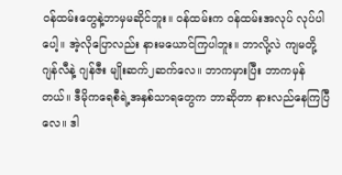ဝန်ထမ်းတွေနဲ့ဘာမှမဆိုင်ဘူး။ ဝန်ထမ်းက ဝန်ထမ်းအလုပ် လုပ်ပါပေါ့။ အဲ့လိုပြောလည်း နားမယောင်ကြပါဘူး။ ဘာလို့လဲ ကျမတို့ ဂျန်လီနဲ့ ဂျန်ဇီး မျိုးဆက်၂ဆက်လေ။ ဘာကမှားပြီး ဘာကမှန်တယ်။ ဒီမိုကရေစီရဲ့အနှစ်သာရတွေက ဘာဆိုတာ နားလည်နေကြပြီလေ။ ဒါ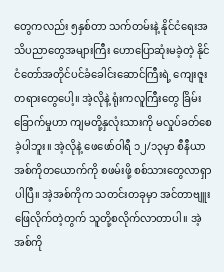တွေကလည်း ၅နှစ်တာ သက်တမ်းနဲ့ နိုင်ငံရေးအသိပညာတွေအများကြီး ဟောပြောဆုံးမခဲ့တဲ့ နိုင်ငံတော်အတိုင်ပင်ခံခေါင်းဆောင်ကြီးရဲ့ ကျေးဇူးတရားတွေပေါ့။ အဲ့လိုနဲ့ ရုံးကလူကြီးတွေ ခြိမ်းခြောက်မှုဟာ ကျမတို့နှလုံးသားကို မလှုပ်ခတ်စေခဲ့ပါဘူး။ အဲ့လိုနဲ့ ဖေဖော်ဝါရီ ၁၂/၁၃မှာ စီနီယာအစ်ကိုတယောက်ကို စဖမ်းဖို့ စစ်သားတွေလာရှာပါပြီ။ အဲ့အစ်ကိုက သတင်းတခုမှာ အင်တာဗျူးဖြေလိုက်တဲ့တွက် သူတို့စလိုက်လာတာပါ။ အဲ့အစ်ကို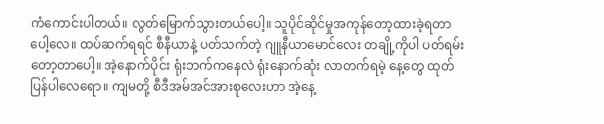ကံကောင်းပါတယ်။ လွတ်မြောက်သွားတယ်ပေါ့။ သူပိုင်ဆိုင်မှုအကုန်တော့ထားခဲ့ရတာပေါ့လေ။ ထပ်ဆက်ရရင် စီနီယာနဲ့ ပတ်သက်တဲ့ ဂျူနီယာမောင်လေး တချို့ကိုပါ ပတ်ရမ်းတော့တာပေါ့။ အဲ့နောက်ပိုင်း ရုံးဘက်ကနေလဲ ရုံးနောက်ဆုံး လာတက်ရမဲ့ နေ့တွေ ထုတ်ပြန်ပါလေရော။ ကျမတို့ စီဒီအမ်အင်အားစုလေးဟာ အဲ့နေ့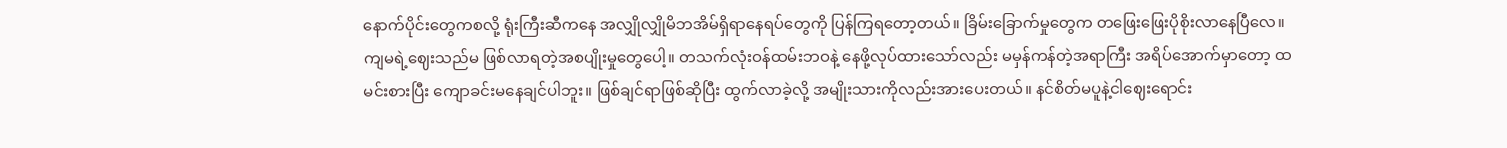နောက်ပိုင်းတွေကစလို့ ရုံးကြီးဆီကနေ အလျှိုလျှိုမိဘအိမ်ရှိရာနေရပ်တွေကို ပြန်ကြရတော့တယ်။ ခြိမ်းခြောက်မှုတွေက တဖြေးဖြေးပိုစိုးလာနေပြီလေ။
ကျမရဲ့ဈေးသည်မ ဖြစ်လာရတဲ့အစပျိုးမှုတွေပေါ့။ တသက်လုံးဝန်ထမ်းဘဝနဲ့ နေဖို့လုပ်ထားသော်လည်း မမှန်ကန်တဲ့အရာကြီး အရိပ်အောက်မှာတော့ ထမင်းစားပြီး ကျောခင်းမနေချင်ပါဘူး။ ဖြစ်ချင်ရာဖြစ်ဆိုပြီး ထွက်လာခဲ့လို့ အမျိုးသားကိုလည်းအားပေးတယ်။ နင်စိတ်မပူနဲ့ငါဈေးရောင်း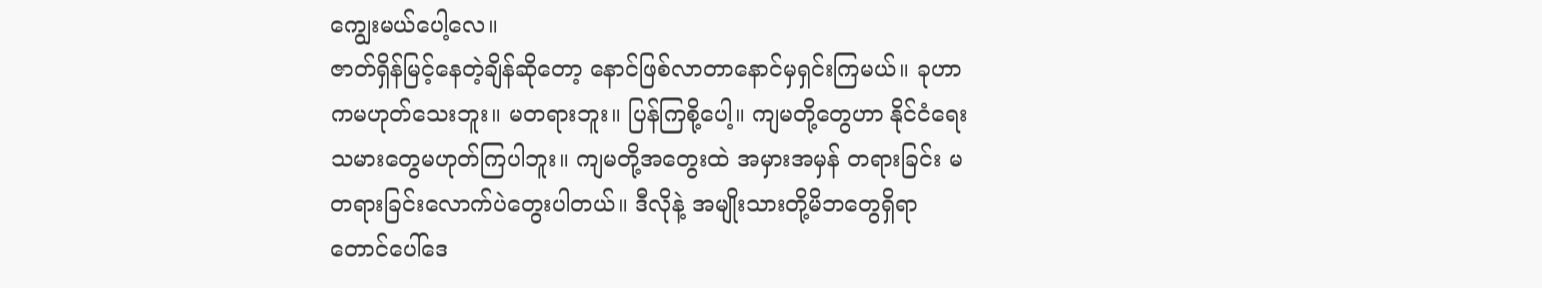ကျွေးမယ်ပေါ့လေ။
ဇာတ်ရှိန်မြင့်နေတဲ့ချိန်ဆိုတော့ နောင်ဖြစ်လာတာနောင်မှရှင်းကြမယ်။ ခုဟာကမဟုတ်သေးဘူး။ မတရားဘူး။ ပြန်ကြစို့ပေါ့။ ကျမတို့တွေဟာ နိုင်ငံရေးသမားတွေမဟုတ်ကြပါဘူး။ ကျမတို့အတွေးထဲ အမှားအမှန် တရားခြင်း မတရားခြင်းလောက်ပဲတွေးပါတယ်။ ဒီလိုနဲ့ အမျိုးသားတို့မိဘတွေရှိရာတောင်ပေါ်ဒေ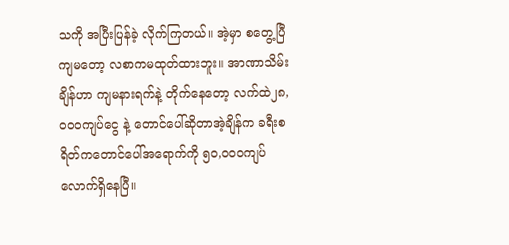သကို အပြီးပြန်ခဲ့ လိုက်ကြတယ်။ အဲ့မှာ စတွေ့ပြီ ကျမတော့ လစာကမထုတ်ထားဘူး။ အာဏာသိမ်းချိန်ဟာ ကျမနားရက်နဲ့ တိုက်နေတော့ လက်ထဲ၂၈,၀၀၀ကျပ်ငွေ နဲ့ တောင်ပေါ်ဆိုတာအဲ့ချိန်က ခရီးစရိတ်ကတောင်ပေါ်အရောက်ကို ၅၀,၀၀၀ကျပ် လောက်ရှိနေပြီ။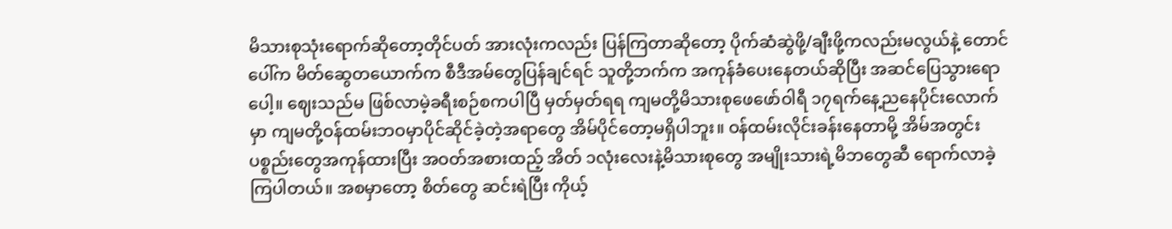မိသားစုသုံးရောက်ဆိုတော့တိုင်ပတ် အားလုံးကလည်း ပြန်ကြတာဆိုတော့ ပိုက်ဆံဆွဲဖို့/ချီးဖို့ကလည်းမလွယ်နဲ့ တောင်ပေါ်က မိတ်ဆွေတယောက်က စီဒီအမ်တွေပြန်ချင်ရင် သူတို့ဘက်က အကုန်ခံပေးနေတယ်ဆိုပြီး အဆင်ပြေသွားရောပေါ့။ ဈေးသည်မ ဖြစ်လာမဲ့ခရီးစဉ်စကပါပြီ မှတ်မှတ်ရရ ကျမတို့မိသားစုဖေဖော်ဝါရီ ၁၇ရက်နေ့ညနေပိုင်းလောက်မှာ ကျမတို့ဝန်ထမ်းဘဝမှာပိုင်ဆိုင်ခဲ့တဲ့အရာတွေ အိမ်ပိုင်တော့မရှိပါဘူး။ ဝန်ထမ်းလိုင်းခန်းနေတာမို့ အိမ်အတွင်း ပစ္စည်းတွေအကုန်ထားပြီး အဝတ်အစားထည့် အိတ် ၁လုံးလေးနဲ့မိသားစုတွေ အမျိုးသားရဲ့မိဘတွေဆီ ရောက်လာခဲ့ကြပါတယ်။ အစမှာတော့ စိတ်တွေ ဆင်းရဲပြီး ကိုယ့်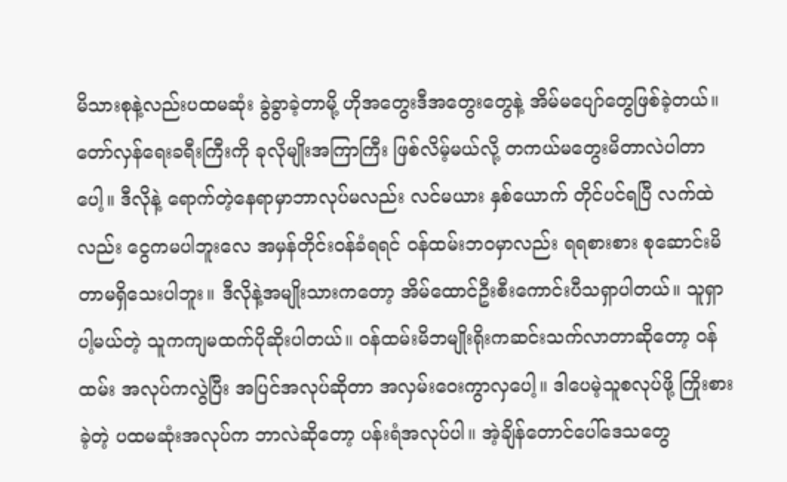မိသားစုနဲ့လည်းပထမဆုံး ခွဲခွာခဲ့တာမို့ ဟိုအတွေးဒီအတွေးတွေနဲ့ အိမ်မပျော်တွေဖြစ်ခဲ့တယ်။ တော်လှန်ရေးခရီးကြီးကို ခုလိုမျိုးအကြာကြီး ဖြစ်လိမ့်မယ်လို့ တကယ်မတွေးမိတာလဲပါတာပေါ့။ ဒီလိုနဲ့ ရောက်တဲ့နေရာမှာဘာလုပ်မလည်း လင်မယား နှစ်ယောက် တိုင်ပင်ရပြီ လက်ထဲလည်း ငွေကမပါဘူးလေ အမှန်တိုင်းဝန်ခံရရင် ဝန်ထမ်းဘဝမှာလည်း ရရစားစား စုဆောင်းမိတာမရှိသေးပါဘူး။ ဒီလိုနဲ့အမျိုးသားကတော့ အိမ်ထောင်ဦးစီးကောင်းပီသရှာပါတယ်။ သူရှာပါ့မယ်တဲ့ သူကကျမထက်ပိုဆိုးပါတယ်။ ဝန်ထမ်းမိဘမျိုးရိုးကဆင်းသက်လာတာဆိုတော့ ဝန်ထမ်း အလုပ်ကလွဲပြီး အပြင်အလုပ်ဆိုတာ အလှမ်းဝေးကွာလှပေါ့။ ဒါပေမဲ့သူစလုပ်ဖို့ ကြိုးစားခဲ့တဲ့ ပထမဆုံးအလုပ်က ဘာလဲဆိုတော့ ပန်းရံအလုပ်ပါ။ အဲ့ချိန်တောင်ပေါ်ဒေသတွေ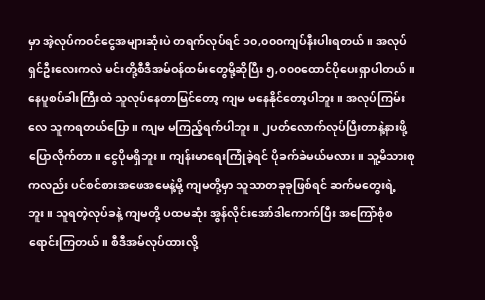မှာ အဲ့လုပ်ကဝင်ငွေအများဆုံးပဲ တရက်လုပ်ရင် ၁၀,၀၀၀ကျပ်နီးပါးရတယ်။ အလုပ်ရှင်ဦးလေးကလဲ မင်းတို့စီဒီအမ်ဝန်ထမ်းတွေမို့ဆိုပြီး ၅,၀၀၀ထောင်ပိုပေးရှာပါတယ်။ နေပူစပ်ခါးကြီးထဲ သူလုပ်နေတာမြင်တော့ ကျမ မနေနိုင်တော့ပါဘူး။ အလုပ်ကြမ်းလေ သူကရတယ်ပြော။ ကျမ မကြည့်ရက်ပါဘူး။ ၂ပတ်လောက်လုပ်ပြီးတာနဲ့နားဖို့ပြောလိုက်တာ။ ငွေပိုမရှိဘူး။ ကျန်းမာရေးကြုံခဲ့ရင် ပိုခက်ခဲမယ်မလား။ သူ့မိသားစုကလည်း ပင်စင်စားအဖေအမေနဲ့မို့ ကျမတို့မှာ သူသာတခုခုဖြစ်ရင် ဆက်မတွေးရဲ့ဘူး။ သူရတဲ့လုပ်ခနဲ့ ကျမတို့ ပထမဆုံး အွန်လိုင်းအော်ဒါကောက်ပြီး အကြော်စုံစရောင်းကြတယ်။ စီဒီအမ်လုပ်ထားလို့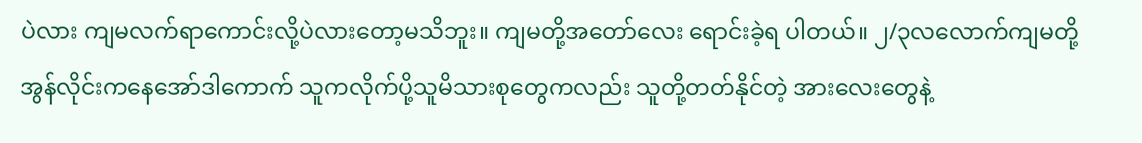ပဲလား ကျမလက်ရာကောင်းလို့ပဲလားတော့မသိဘူး။ ကျမတို့အတော်လေး ရောင်းခဲ့ရ ပါတယ်။ ၂/၃လလောက်ကျမတို့ အွန်လိုင်းကနေအော်ဒါကောက် သူကလိုက်ပို့သူမိသားစုတွေကလည်း သူတို့တတ်နိုင်တဲ့ အားလေးတွေနဲ့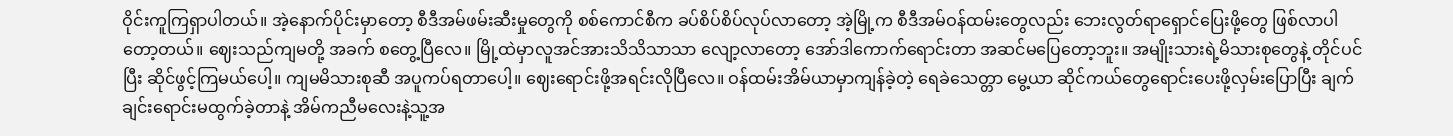ဝိုင်းကူကြရှာပါတယ်။ အဲ့နောက်ပိုင်းမှာတော့ စီဒီအမ်ဖမ်းဆီးမှုတွေကို စစ်ကောင်စီက ခပ်စိပ်စိပ်လုပ်လာတော့ အဲ့မြို့က စီဒီအမ်ဝန်ထမ်းတွေလည်း ဘေးလွတ်ရာရှောင်ပြေးဖို့တွေ ဖြစ်လာပါတော့တယ်။ ဈေးသည်ကျမတို့ အခက် စတွေ့ပြီလေ။ မြို့ထဲမှာလူအင်အားသိသိသာသာ လျော့လာတော့ အော်ဒါကောက်ရောင်းတာ အဆင်မပြေတော့ဘူး။ အမျိုးသားရဲ့မိသားစုတွေနဲ့ တိုင်ပင်ပြီး ဆိုင်ဖွင့်ကြမယ်ပေါ့။ ကျမမိသားစုဆီ အပူကပ်ရတာပေါ့။ ဈေးရောင်းဖို့အရင်းလိုပြီလေ။ ဝန်ထမ်းအိမ်ယာမှာကျန်ခဲ့တဲ့ ရေခဲသေတ္တာ မွေ့ယာ ဆိုင်ကယ်တွေရောင်းပေးဖို့လှမ်းပြောပြီး ချက်ချင်းရောင်းမထွက်ခဲ့တာနဲ့ အိမ်ကညီမလေးနဲ့သူ့အ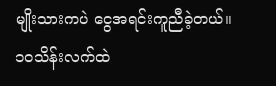မျိုးသားကပဲ ငွေအရင်းကူညီခဲ့တယ်။ ၁၀သိန်းလက်ထဲ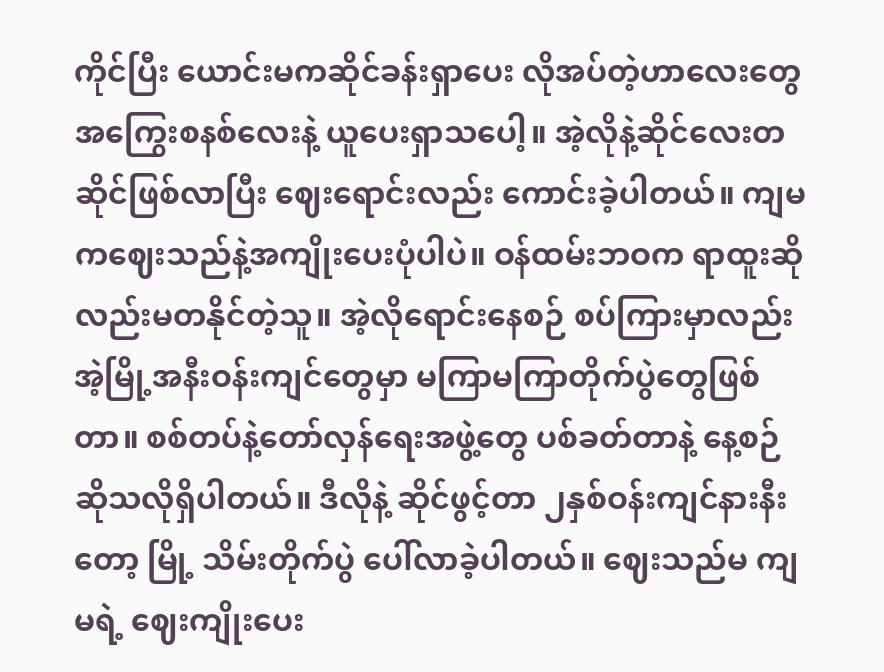ကိုင်ပြီး ယောင်းမကဆိုင်ခန်းရှာပေး လိုအပ်တဲ့ဟာလေးတွေ အကြွေးစနစ်လေးနဲ့ ယူပေးရှာသပေါ့။ အဲ့လိုနဲ့ဆိုင်လေးတဆိုင်ဖြစ်လာပြီး ဈေးရောင်းလည်း ကောင်းခဲ့ပါတယ်။ ကျမကဈေးသည်နဲ့အကျိုးပေးပုံပါပဲ။ ဝန်ထမ်းဘဝက ရာထူးဆိုလည်းမတနိုင်တဲ့သူ။ အဲ့လိုရောင်းနေစဉ် စပ်ကြားမှာလည်း အဲ့မြို့အနီးဝန်းကျင်တွေမှာ မကြာမကြာတိုက်ပွဲတွေဖြစ်တာ။ စစ်တပ်နဲ့တော်လှန်ရေးအဖွဲ့တွေ ပစ်ခတ်တာနဲ့ နေ့စဉ်ဆိုသလိုရှိပါတယ်။ ဒီလိုနဲ့ ဆိုင်ဖွင့်တာ ၂နှစ်ဝန်းကျင်နားနီးတော့ မြို့ သိမ်းတိုက်ပွဲ ပေါ်လာခဲ့ပါတယ်။ ဈေးသည်မ ကျမရဲ့ ဈေးကျိုးပေး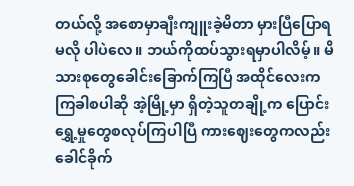တယ်လို့ အစောမှာချီးကျူးခဲ့မိတာ မှားပြီပြောရမလို ပါပဲလေ။ ဘယ်ကိုထပ်သွားရမှာပါလိမ့်။ မိသားစုတွေခေါင်းခြောက်ကြပြီ အထိုင်လေးက ကြခါစပါဆို အဲ့မြို့မှာ ရှိတဲ့သူတချို့က ပြောင်းရွှေ့မှုတွေစလုပ်ကြပါပြီ ကားဈေးတွေကလည်း ခေါင်ခိုက်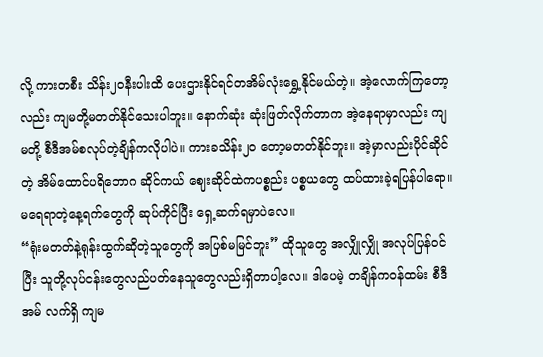လို့ ကားတစီး သိန်း၂၀နီးပါးထိ ပေးဌားနိုင်ရင်တအိမ်လုံးရွှေ့နိုင်မယ်တဲ့။ အဲ့လောက်ကြတော့လည်း ကျမတို့မတတ်နိုင်သေးပါဘူး။ နောက်ဆုံး ဆုံးဖြတ်လိုက်တာက အဲ့နေရာမှာလည်း ကျမတို့ စီဒီအမ်စလုပ်တဲ့ချိန်ကလိုပါပဲ။ ကားခသိန်း၂၀ တော့မတတ်နိုင်ဘူး။ အဲ့မှာလည်းပိုင်ဆိုင်တဲ့ အိမ်ထောင်ပရိဘောဂ ဆိုင်ကယ် ဈေးဆိုင်ထဲကပစ္စည်း ပစ္စယတွေ ထပ်ထားခဲ့ရပြန်ပါရော။ မရေရာတဲ့နေ့ရက်တွေကို ဆုပ်ကိုင်ပြီး ရှေ့ဆက်ရမှာပဲလေ။
“ရုံးမတတ်နဲ့ရုန်းထွက်ဆိုတဲ့သူတွေကို အပြစ်မမြင်ဘူး” ထိုသူတွေ အလျှိုလျှို အလုပ်ပြန်ဝင်ပြီး သူတို့လုပ်ငန်းတွေလည်ပတ်နေသူတွေလည်းရှိတာပါ့လေ။ ဒါပေမဲ့ တချိန်ကဝန်ထမ်း စီဒီအမ် လက်ရှိ ကျမ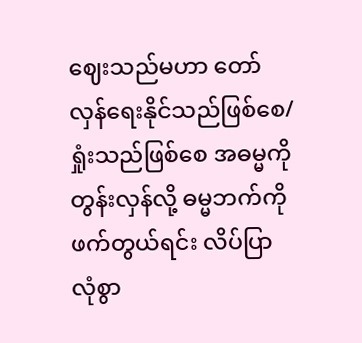ဈေးသည်မဟာ တော်လှန်ရေးနိုင်သည်ဖြစ်စေ/ ရှုံးသည်ဖြစ်စေ အဓမ္မကိုတွန်းလှန်လို့ ဓမ္မဘက်ကိုဖက်တွယ်ရင်း လိပ်ပြာလုံစွာ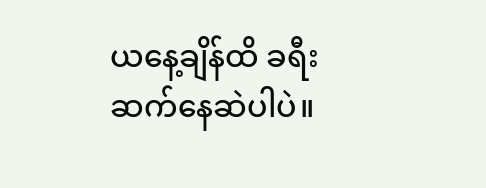ယနေ့ချိန်ထိ ခရီးဆက်နေဆဲပါပဲ။